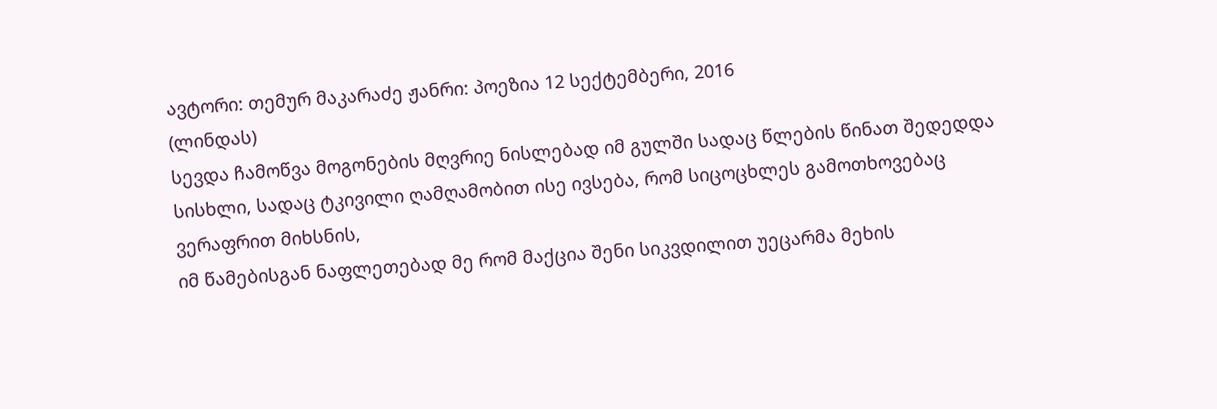ავტორი: თემურ მაკარაძე ჟანრი: პოეზია 12 სექტემბერი, 2016
(ლინდას)
სევდა ჩამოწვა მოგონების მღვრიე ნისლებად იმ გულში სადაც წლების წინათ შედედდა სისხლი, სადაც ტკივილი ღამღამობით ისე ივსება, რომ სიცოცხლეს გამოთხოვებაც ვერაფრით მიხსნის,
იმ წამებისგან ნაფლეთებად მე რომ მაქცია შენი სიკვდილით უეცარმა მეხის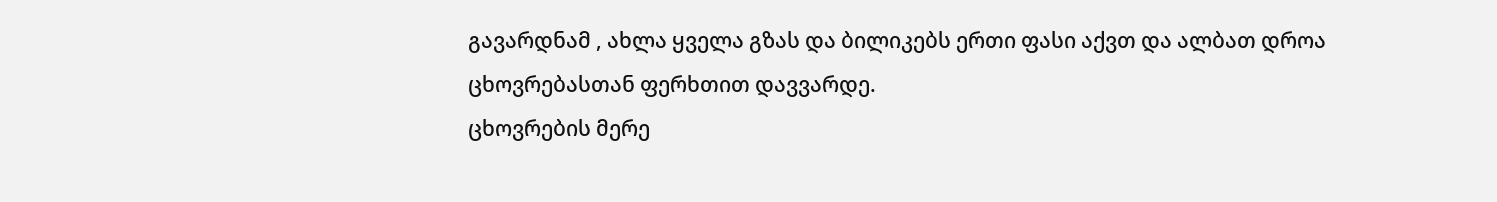გავარდნამ , ახლა ყველა გზას და ბილიკებს ერთი ფასი აქვთ და ალბათ დროა ცხოვრებასთან ფერხთით დავვარდე.
ცხოვრების მერე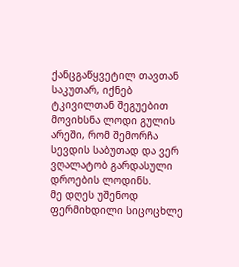ქანცგაწყვეტილ თავთან საკუთარ, იქნებ ტკივილთან შეგუებით მოვიხსნა ლოდი გულის არეში, რომ შემორჩა სევდის საბუთად და ვერ ვღალატობ გარდასული დროების ლოდინს.
მე დღეს უშენოდ ფერმიხდილი სიცოცხლე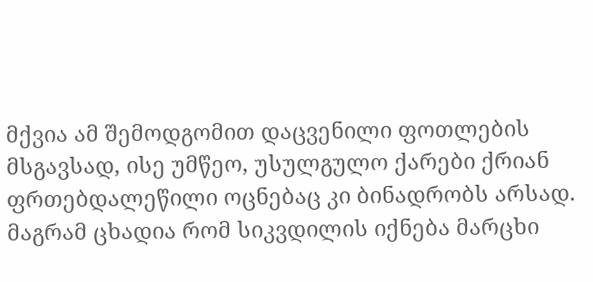მქვია ამ შემოდგომით დაცვენილი ფოთლების მსგავსად, ისე უმწეო, უსულგულო ქარები ქრიან ფრთებდალეწილი ოცნებაც კი ბინადრობს არსად.
მაგრამ ცხადია რომ სიკვდილის იქნება მარცხი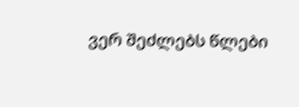ვერ შეძლებს წლები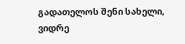გადათელოს შენი სახელი, ვიდრე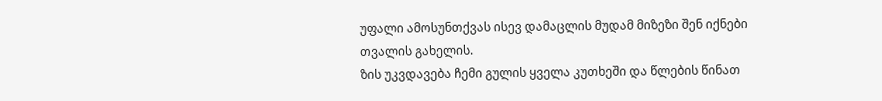უფალი ამოსუნთქვას ისევ დამაცლის მუდამ მიზეზი შენ იქნები თვალის გახელის.
ზის უკვდავება ჩემი გულის ყველა კუთხეში და წლების წინათ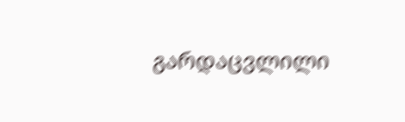გარდაცვლილი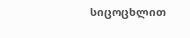სიცოცხლით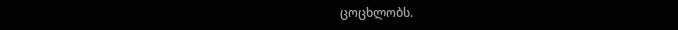ცოცხლობს.